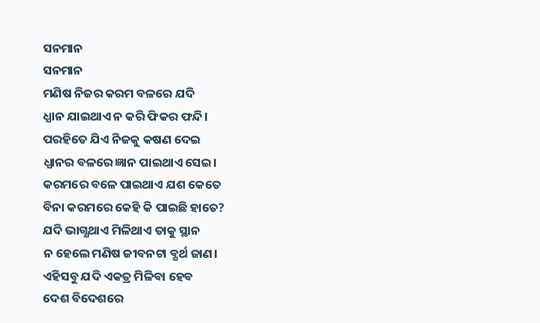ସନମାନ
ସନମାନ
ମଣିଷ ନିଜର କରମ ବଳରେ ଯଦି
ଧ୍ଯାନ ଯାଇଥାଏ ନ କରି ଫିକର ଫନ୍ଦି।
ପରହିତେ ଯିଏ ନିଜକୁ କଷଣ ଦେଇ
ଧ୍ଯାନର ବଳରେ ଜ୍ଞାନ ପାଇଥାଏ ସେଇ।
କରମରେ ବଳେ ପାଇଥାଏ ଯଶ କେତେ
ବିନା କରମରେ କେହି କି ପାଇଛି ହାତେ?
ଯଦି ଭାଗ୍ଯଥାଏ ମିଳିଥାଏ ତାକୁ ସ୍ଥାନ
ନ ହେଲେ ମଣିଷ ଜୀବନଟା ବ୍ଯର୍ଥ ଜାଣ।
ଏହିସବୁ ଯଦି ଏକତ୍ର ମିଳିବା ହେବ
ଦେଶ ବିଦେଶରେ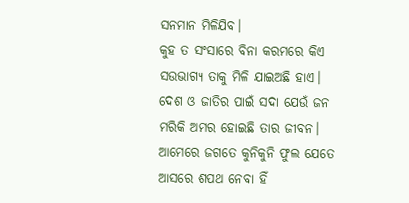ସନମାନ ମିଳିଯିବ।
କୁହ ତ ସଂସାରେ ବିନା କରମରେ କିଏ
ସଉଭାଗ୍ଯ ତାକୁ ମିଳି ଯାଇଅଛି ହାଏ।
ଦେଶ ଓ ଜାତିର ପାଇଁ ସଦା ଯେଉଁ ଜନ
ମରିକି ଅମର ହୋଇଛି ତାର ଜୀବନ।
ଆମେରେ ଜଗତେ କୁନିକୁନି ଫୁଲ ଯେତେ
ଆସରେ ଶପଥ ନେବା ହିଁ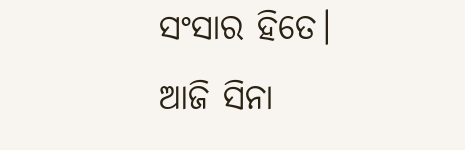ସଂସାର ହିତେ।
ଆଜି ସିନା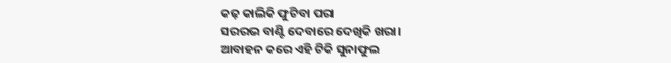କଢ଼ କାଲିକି ଫୁଟିବା ପରା
ସରରଭ ବାଣ୍ଟି ଦେବାରେ ଦେଖିକି ଖରା।
ଆବାହନ କରେ ଏହି ଟିକି ସୁନାଫୁଲ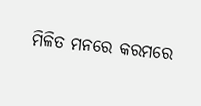ମିଳିତ ମନରେ କରମରେ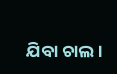ଯିବା ଚାଲ।